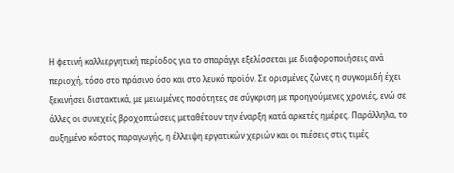Η φετινή καλλιεργητική περίοδος για το σπαράγγι εξελίσσεται με διαφοροποιήσεις ανά περιοχή, τόσο στο πράσινο όσο και στο λευκό προϊόν. Σε ορισμένες ζώνες η συγκομιδή έχει ξεκινήσει διστακτικά, με μειωμένες ποσότητες σε σύγκριση με προηγούμενες χρονιές, ενώ σε άλλες οι συνεχείς βροχοπτώσεις μεταθέτουν την έναρξη κατά αρκετές ημέρες. Παράλληλα, το αυξημένο κόστος παραγωγής, η έλλειψη εργατικών χεριών και οι πιέσεις στις τιμές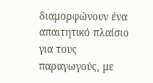διαμορφώνουν ένα απαιτητικό πλαίσιο για τους παραγωγούς, με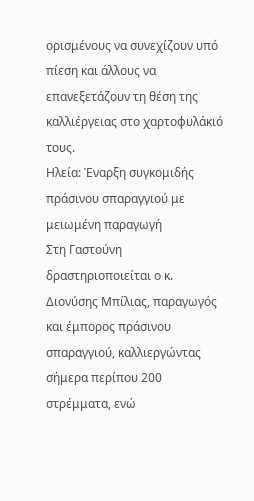ορισμένους να συνεχίζουν υπό πίεση και άλλους να επανεξετάζουν τη θέση της καλλιέργειας στο χαρτοφυλάκιό τους.
Ηλεία: Έναρξη συγκομιδής πράσινου σπαραγγιού με μειωμένη παραγωγή
Στη Γαστούνη δραστηριοποιείται ο κ. Διονύσης Μπίλιας, παραγωγός και έμπορος πράσινου σπαραγγιού, καλλιεργώντας σήμερα περίπου 200 στρέμματα, ενώ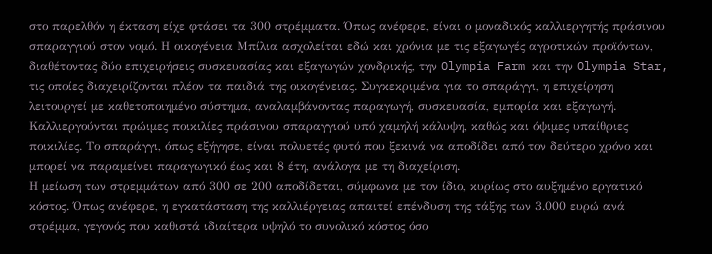στο παρελθόν η έκταση είχε φτάσει τα 300 στρέμματα. Όπως ανέφερε, είναι ο μοναδικός καλλιεργητής πράσινου σπαραγγιού στον νομό. Η οικογένεια Μπίλια ασχολείται εδώ και χρόνια με τις εξαγωγές αγροτικών προϊόντων, διαθέτοντας δύο επιχειρήσεις συσκευασίας και εξαγωγών χονδρικής, την Olympia Farm και την Olympia Star, τις οποίες διαχειρίζονται πλέον τα παιδιά της οικογένειας. Συγκεκριμένα για το σπαράγγι, η επιχείρηση λειτουργεί με καθετοποιημένο σύστημα, αναλαμβάνοντας παραγωγή, συσκευασία, εμπορία και εξαγωγή. Καλλιεργούνται πρώιμες ποικιλίες πράσινου σπαραγγιού υπό χαμηλή κάλυψη, καθώς και όψιμες υπαίθριες ποικιλίες. Το σπαράγγι, όπως εξήγησε, είναι πολυετές φυτό που ξεκινά να αποδίδει από τον δεύτερο χρόνο και μπορεί να παραμείνει παραγωγικό έως και 8 έτη, ανάλογα με τη διαχείριση.
Η μείωση των στρεμμάτων από 300 σε 200 αποδίδεται, σύμφωνα με τον ίδιο, κυρίως στο αυξημένο εργατικό κόστος. Όπως ανέφερε, η εγκατάσταση της καλλιέργειας απαιτεί επένδυση της τάξης των 3.000 ευρώ ανά στρέμμα, γεγονός που καθιστά ιδιαίτερα υψηλό το συνολικό κόστος όσο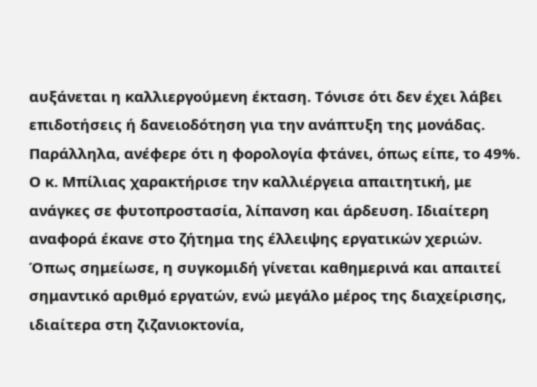αυξάνεται η καλλιεργούμενη έκταση. Τόνισε ότι δεν έχει λάβει επιδοτήσεις ή δανειοδότηση για την ανάπτυξη της μονάδας. Παράλληλα, ανέφερε ότι η φορολογία φτάνει, όπως είπε, το 49%. Ο κ. Μπίλιας χαρακτήρισε την καλλιέργεια απαιτητική, με ανάγκες σε φυτοπροστασία, λίπανση και άρδευση. Ιδιαίτερη αναφορά έκανε στο ζήτημα της έλλειψης εργατικών χεριών. Όπως σημείωσε, η συγκομιδή γίνεται καθημερινά και απαιτεί σημαντικό αριθμό εργατών, ενώ μεγάλο μέρος της διαχείρισης, ιδιαίτερα στη ζιζανιοκτονία,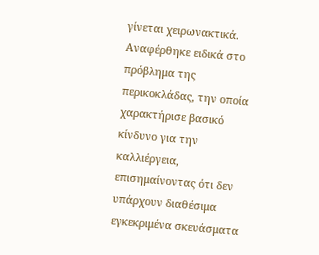γίνεται χειρωνακτικά. Αναφέρθηκε ειδικά στο πρόβλημα της περικοκλάδας, την οποία χαρακτήρισε βασικό κίνδυνο για την καλλιέργεια, επισημαίνοντας ότι δεν υπάρχουν διαθέσιμα εγκεκριμένα σκευάσματα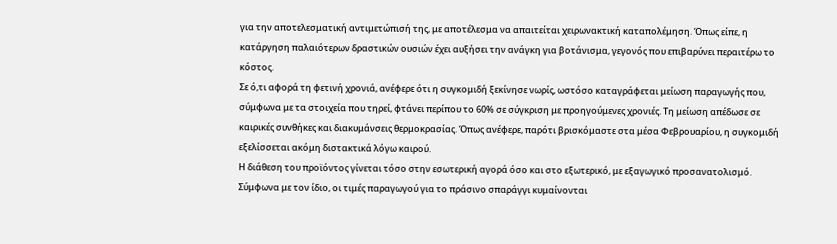για την αποτελεσματική αντιμετώπισή της, με αποτέλεσμα να απαιτείται χειρωνακτική καταπολέμηση. Όπως είπε, η κατάργηση παλαιότερων δραστικών ουσιών έχει αυξήσει την ανάγκη για βοτάνισμα, γεγονός που επιβαρύνει περαιτέρω το κόστος.
Σε ό,τι αφορά τη φετινή χρονιά, ανέφερε ότι η συγκομιδή ξεκίνησε νωρίς, ωστόσο καταγράφεται μείωση παραγωγής που, σύμφωνα με τα στοιχεία που τηρεί, φτάνει περίπου το 60% σε σύγκριση με προηγούμενες χρονιές. Τη μείωση απέδωσε σε καιρικές συνθήκες και διακυμάνσεις θερμοκρασίας. Όπως ανέφερε, παρότι βρισκόμαστε στα μέσα Φεβρουαρίου, η συγκομιδή εξελίσσεται ακόμη διστακτικά λόγω καιρού.
Η διάθεση του προϊόντος γίνεται τόσο στην εσωτερική αγορά όσο και στο εξωτερικό, με εξαγωγικό προσανατολισμό. Σύμφωνα με τον ίδιο, οι τιμές παραγωγού για το πράσινο σπαράγγι κυμαίνονται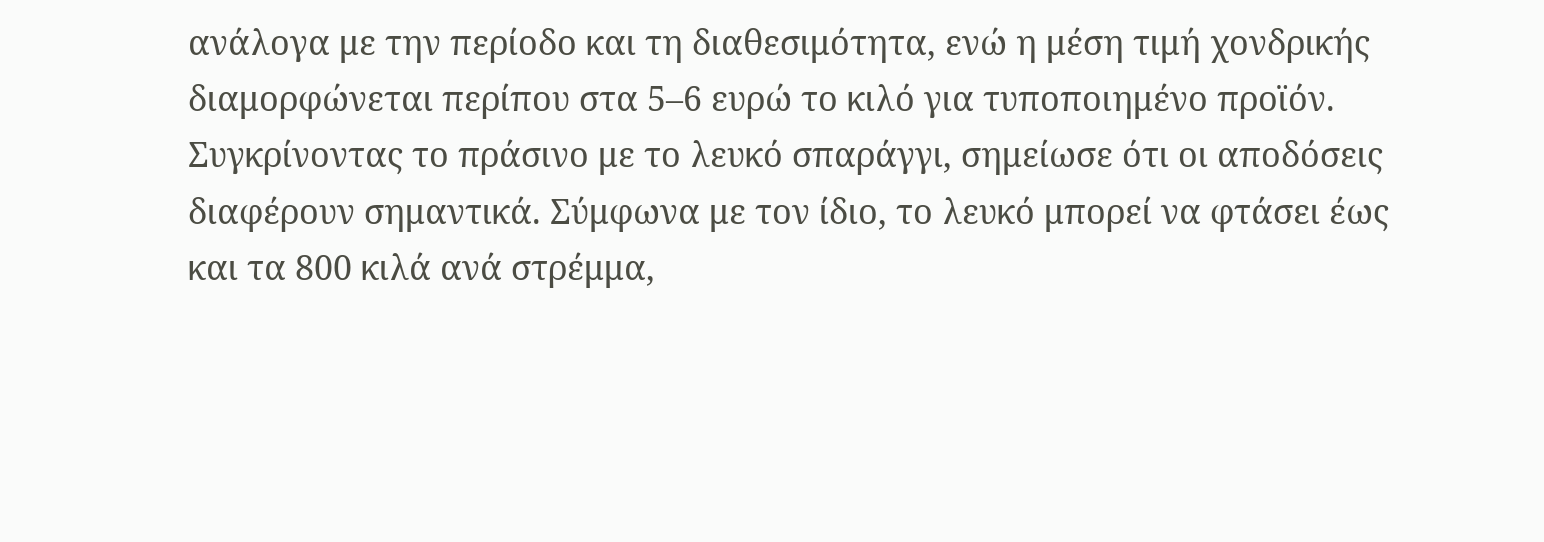ανάλογα με την περίοδο και τη διαθεσιμότητα, ενώ η μέση τιμή χονδρικής διαμορφώνεται περίπου στα 5–6 ευρώ το κιλό για τυποποιημένο προϊόν. Συγκρίνοντας το πράσινο με το λευκό σπαράγγι, σημείωσε ότι οι αποδόσεις διαφέρουν σημαντικά. Σύμφωνα με τον ίδιο, το λευκό μπορεί να φτάσει έως και τα 800 κιλά ανά στρέμμα,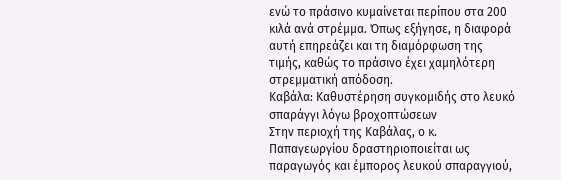ενώ το πράσινο κυμαίνεται περίπου στα 200 κιλά ανά στρέμμα. Όπως εξήγησε, η διαφορά αυτή επηρεάζει και τη διαμόρφωση της τιμής, καθώς το πράσινο έχει χαμηλότερη στρεμματική απόδοση.
Καβάλα: Καθυστέρηση συγκομιδής στο λευκό σπαράγγι λόγω βροχοπτώσεων
Στην περιοχή της Καβάλας, ο κ. Παπαγεωργίου δραστηριοποιείται ως παραγωγός και έμπορος λευκού σπαραγγιού,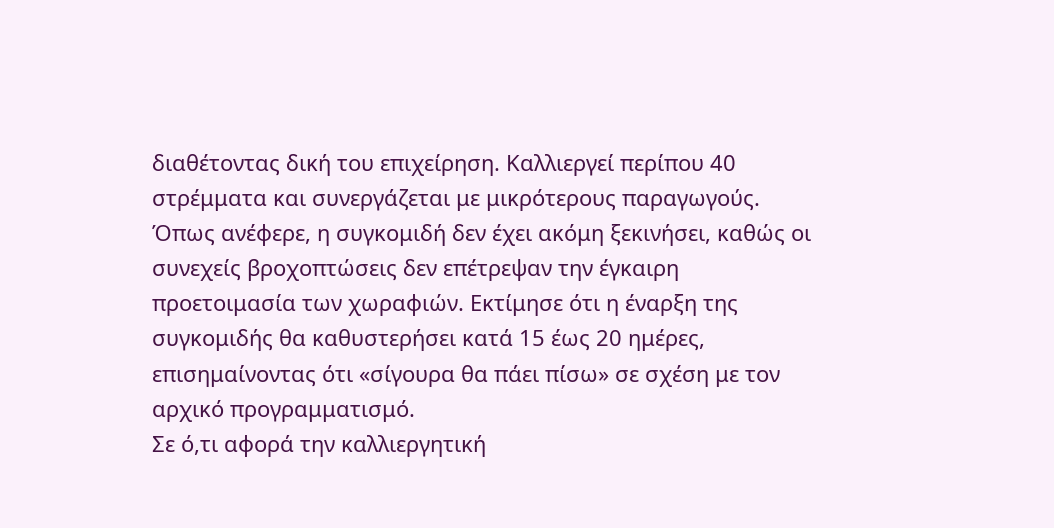διαθέτοντας δική του επιχείρηση. Καλλιεργεί περίπου 40 στρέμματα και συνεργάζεται με μικρότερους παραγωγούς. Όπως ανέφερε, η συγκομιδή δεν έχει ακόμη ξεκινήσει, καθώς οι συνεχείς βροχοπτώσεις δεν επέτρεψαν την έγκαιρη προετοιμασία των χωραφιών. Εκτίμησε ότι η έναρξη της συγκομιδής θα καθυστερήσει κατά 15 έως 20 ημέρες, επισημαίνοντας ότι «σίγουρα θα πάει πίσω» σε σχέση με τον αρχικό προγραμματισμό.
Σε ό,τι αφορά την καλλιεργητική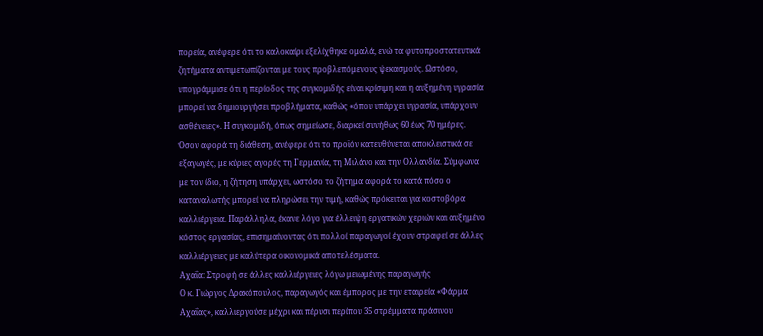πορεία, ανέφερε ότι το καλοκαίρι εξελίχθηκε ομαλά, ενώ τα φυτοπροστατευτικά ζητήματα αντιμετωπίζονται με τους προβλεπόμενους ψεκασμούς. Ωστόσο, υπογράμμισε ότι η περίοδος της συγκομιδής είναι κρίσιμη και η αυξημένη υγρασία μπορεί να δημιουργήσει προβλήματα, καθώς «όπου υπάρχει υγρασία, υπάρχουν ασθένειες». Η συγκομιδή, όπως σημείωσε, διαρκεί συνήθως 60 έως 70 ημέρες. Όσον αφορά τη διάθεση, ανέφερε ότι το προϊόν κατευθύνεται αποκλειστικά σε εξαγωγές, με κύριες αγορές τη Γερμανία, τη Μιλάνο και την Ολλανδία. Σύμφωνα με τον ίδιο, η ζήτηση υπάρχει, ωστόσο το ζήτημα αφορά το κατά πόσο ο καταναλωτής μπορεί να πληρώσει την τιμή, καθώς πρόκειται για κοστοβόρα καλλιέργεια. Παράλληλα, έκανε λόγο για έλλειψη εργατικών χεριών και αυξημένο κόστος εργασίας, επισημαίνοντας ότι πολλοί παραγωγοί έχουν στραφεί σε άλλες καλλιέργειες με καλύτερα οικονομικά αποτελέσματα.
Αχαΐα: Στροφή σε άλλες καλλιέργειες λόγω μειωμένης παραγωγής
Ο κ. Γιώργος Δρακόπουλος, παραγωγός και έμπορος με την εταιρεία «Φάρμα Αχαΐας», καλλιεργούσε μέχρι και πέρυσι περίπου 35 στρέμματα πράσινου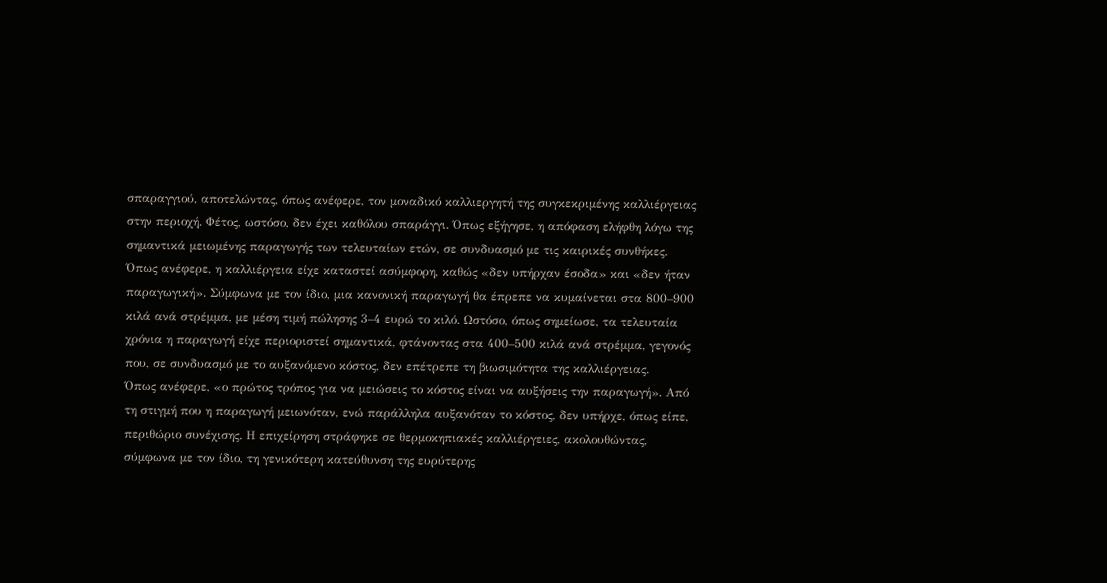σπαραγγιού, αποτελώντας, όπως ανέφερε, τον μοναδικό καλλιεργητή της συγκεκριμένης καλλιέργειας στην περιοχή. Φέτος, ωστόσο, δεν έχει καθόλου σπαράγγι. Όπως εξήγησε, η απόφαση ελήφθη λόγω της σημαντικά μειωμένης παραγωγής των τελευταίων ετών, σε συνδυασμό με τις καιρικές συνθήκες. Όπως ανέφερε, η καλλιέργεια είχε καταστεί ασύμφορη, καθώς «δεν υπήρχαν έσοδα» και «δεν ήταν παραγωγική». Σύμφωνα με τον ίδιο, μια κανονική παραγωγή θα έπρεπε να κυμαίνεται στα 800–900 κιλά ανά στρέμμα, με μέση τιμή πώλησης 3–4 ευρώ το κιλό. Ωστόσο, όπως σημείωσε, τα τελευταία χρόνια η παραγωγή είχε περιοριστεί σημαντικά, φτάνοντας στα 400–500 κιλά ανά στρέμμα, γεγονός που, σε συνδυασμό με το αυξανόμενο κόστος, δεν επέτρεπε τη βιωσιμότητα της καλλιέργειας.
Όπως ανέφερε, «ο πρώτος τρόπος για να μειώσεις το κόστος είναι να αυξήσεις την παραγωγή». Από τη στιγμή που η παραγωγή μειωνόταν, ενώ παράλληλα αυξανόταν το κόστος, δεν υπήρχε, όπως είπε, περιθώριο συνέχισης. Η επιχείρηση στράφηκε σε θερμοκηπιακές καλλιέργειες, ακολουθώντας, σύμφωνα με τον ίδιο, τη γενικότερη κατεύθυνση της ευρύτερης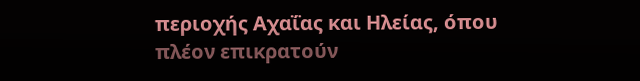περιοχής Αχαΐας και Ηλείας, όπου πλέον επικρατούν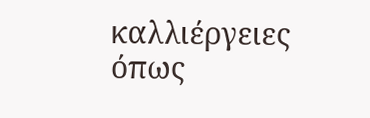καλλιέργειες όπως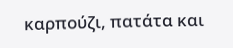καρπούζι, πατάτα και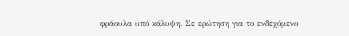φράουλα υπό κάλυψη. Σε ερώτηση για το ενδεχόμενο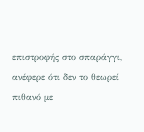επιστροφής στο σπαράγγι, ανέφερε ότι δεν το θεωρεί πιθανό με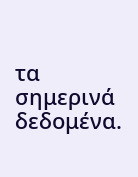τα σημερινά δεδομένα.